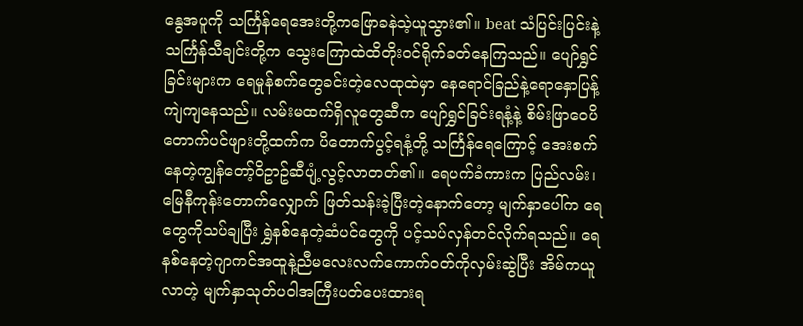နွေအပူကို သင်္ကြန်ရေအေးတို့ကဖြောခနဲသဲ့ယူသွား၏။ beat သံပြင်းပြင်းနဲ့ သင်္ကြန်သီချင်းတို့က သွေးကြောထဲထိတိုးဝင်ရိုက်ခတ်နေကြသည်။ ပျော်ရွှင်ခြင်းများက ရေမှုန်စက်တွေခင်းတဲ့လေထုထဲမှာ နေရောင်ခြည်နဲ့ရောနှောပြန့်ကျဲကျနေသည်။ လမ်းမထက်ရှိလူတွေဆီက ပျော်ရွှင်ခြင်းရနံ့နဲ့ စိမ်းဖြာဝေပိတောက်ပင်ဖျားတို့ထက်က ပိတောက်ပွင့်ရနံ့တို့ သင်္ကြန်ရေကြောင့် အေးစက်နေတဲ့ကျွန်တော့်ဝိဥာဥ်ဆီပျံ့လွင့်လာတတ်၏။ ရေပက်ခံကားက ပြည်လမ်း၊ မြေနီကုန်းတောက်လျှောက် ဖြတ်သန်းခဲ့ပြီးတဲ့နောက်တော့ မျက်နှာပေါ်က ရေတွေကိုသပ်ချပြီး ရွှဲနစ်နေတဲ့ဆံပင်တွေကို ပင့်သပ်လှန်တင်လိုက်ရသည်။ ရေနစ်နေတဲ့ဂျာကင်အထူနဲ့ညီမလေးလက်ကောက်ဝတ်ကိုလှမ်းဆွဲပြီး အိမ်ကယူလာတဲ့ မျက်နှာသုတ်ပဝါအကြီးပတ်ပေးထားရ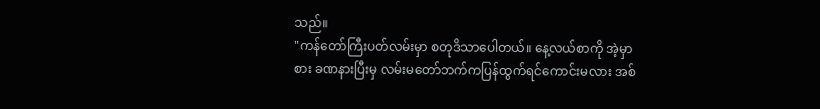သည်။
"ကန်တော်ကြီးပတ်လမ်းမှာ စတုဒိသာပေါတယ်။ နေ့လယ်စာကို အဲ့မှာစား ခဏနားပြီးမှ လမ်းမတော်ဘက်ကပြန်ထွက်ရင်ကောင်းမလား အစ်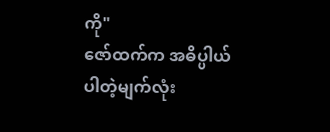ကို"
ဇော်ထက်က အဓိပ္ပါယ်ပါတဲ့မျက်လုံး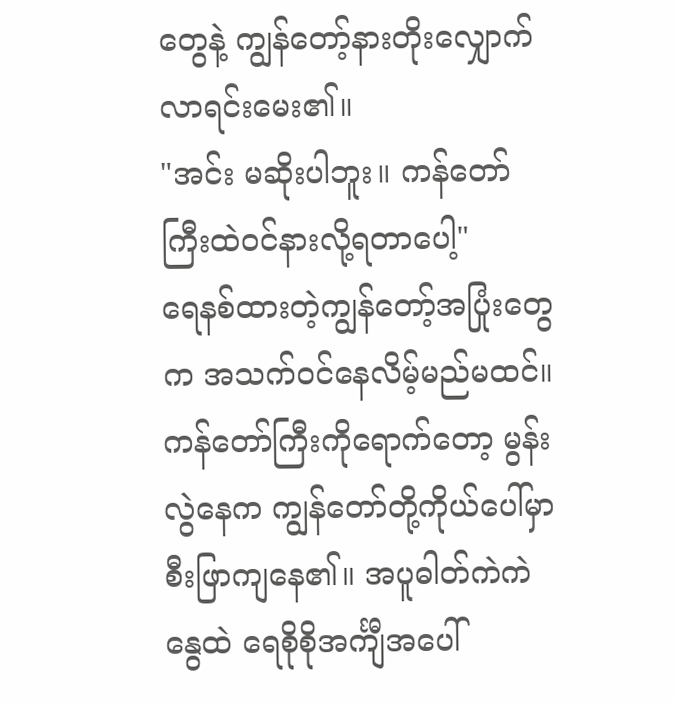တွေနဲ့ ကျွန်တော့်နားတိုးလျှောက်လာရင်းမေး၏။
"အင်း မဆိုးပါဘူး။ ကန်တော်ကြီးထဲဝင်နားလို့ရတာပေါ့"
ရေနစ်ထားတဲ့ကျွန်တော့်အပြုံးတွေက အသက်ဝင်နေလိမ့်မည်မထင်။ ကန်တော်ကြီးကိုရောက်တော့ မွန်းလွဲနေက ကျွန်တော်တို့ကိုယ်ပေါ်မှာ စီးဖြာကျနေ၏။ အပူဓါတ်ကဲကဲနွေထဲ ရေစိုစိုအင်္ကျီအပေါ်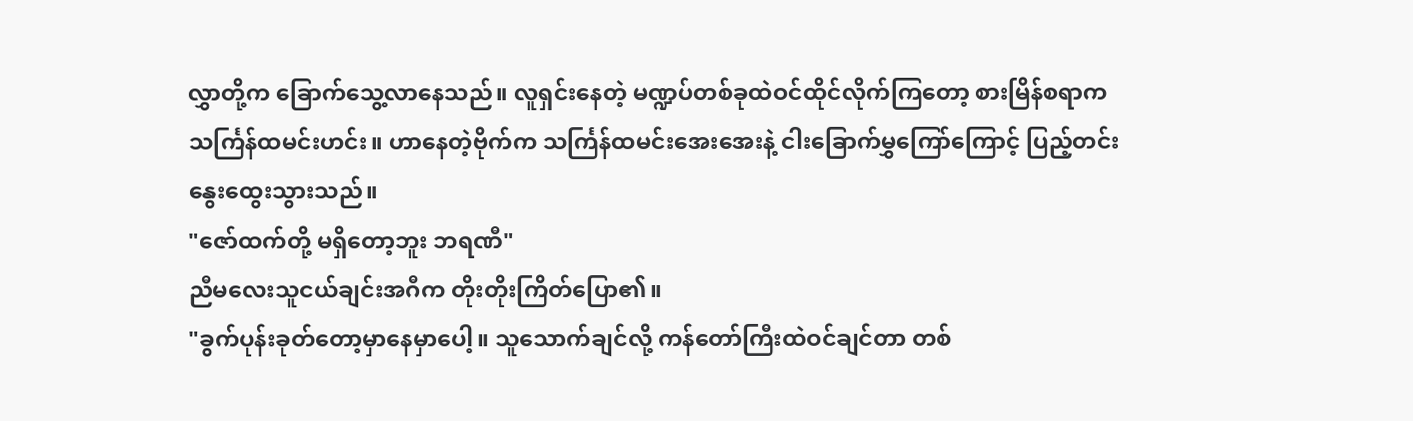လွှာတို့က ခြောက်သွေ့လာနေသည်။ လူရှင်းနေတဲ့ မဏ္ဍပ်တစ်ခုထဲဝင်ထိုင်လိုက်ကြတော့ စားမြိန်စရာက သင်္ကြန်ထမင်းဟင်း။ ဟာနေတဲ့ဗိုက်က သင်္ကြန်ထမင်းအေးအေးနဲ့ ငါးခြောက်မွှကြော်ကြောင့် ပြည့်တင်းနွေးထွေးသွားသည်။
"ဇော်ထက်တို့ မရှိတော့ဘူး ဘရဏီ"
ညီမလေးသူငယ်ချင်းအဂီက တိုးတိုးကြိတ်ပြော၏။
"ခွက်ပုန်းခုတ်တော့မှာနေမှာပေါ့။ သူသောက်ချင်လို့ ကန်တော်ကြီးထဲဝင်ချင်တာ တစ်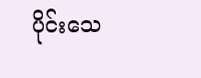ပိုင်းသေ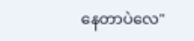နေတာပဲလေ"